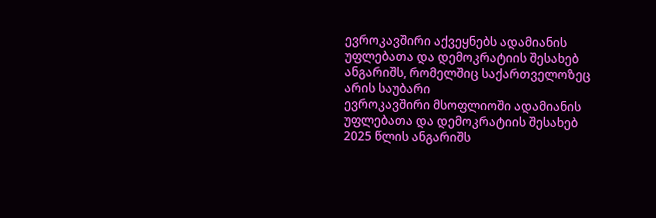ევროკავშირი აქვეყნებს ადამიანის უფლებათა და დემოკრატიის შესახებ ანგარიშს, რომელშიც საქართველოზეც არის საუბარი
ევროკავშირი მსოფლიოში ადამიანის უფლებათა და დემოკრატიის შესახებ 2025 წლის ანგარიშს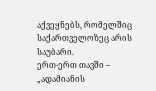აქვეყნებს, რომელშიც საქართველოზეც არის საუბარი.
ერთ-ერთ თავში – „ადამიანის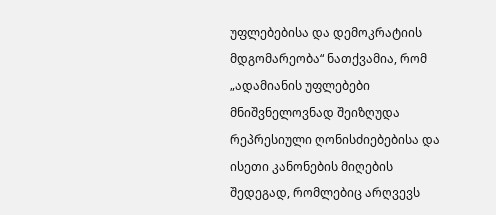უფლებებისა და დემოკრატიის მდგომარეობა“ ნათქვამია, რომ „ადამიანის უფლებები მნიშვნელოვნად შეიზღუდა რეპრესიული ღონისძიებებისა და ისეთი კანონების მიღების შედეგად, რომლებიც არღვევს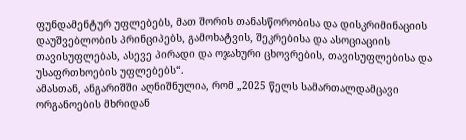ფუნდამენტურ უფლებებს, მათ შორის თანასწორობისა და დისკრიმინაციის დაუშვებლობის პრინციპებს, გამოხატვის, შეკრებისა და ასოციაციის თავისუფლებას, ასევე პირადი და ოჯახური ცხოვრების, თავისუფლებისა და უსაფრთხოების უფლებებს“.
ამასთან, ანგარიშში აღნიშნულია, რომ „2025 წელს სამართალდამცავი ორგანოების მხრიდან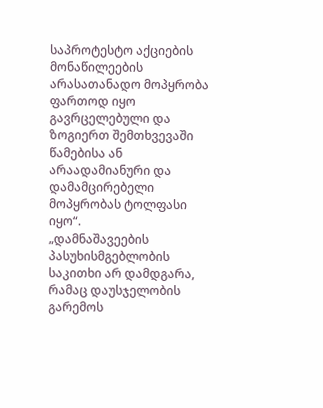საპროტესტო აქციების მონაწილეების არასათანადო მოპყრობა ფართოდ იყო გავრცელებული და ზოგიერთ შემთხვევაში წამებისა ან არაადამიანური და დამამცირებელი მოპყრობას ტოლფასი იყო“.
„დამნაშავეების პასუხისმგებლობის საკითხი არ დამდგარა, რამაც დაუსჯელობის გარემოს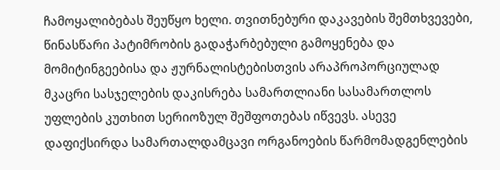ჩამოყალიბებას შეუწყო ხელი. თვითნებური დაკავების შემთხვევები, წინასწარი პატიმრობის გადაჭარბებული გამოყენება და მომიტინგეებისა და ჟურნალისტებისთვის არაპროპორციულად მკაცრი სასჯელების დაკისრება სამართლიანი სასამართლოს უფლების კუთხით სერიოზულ შეშფოთებას იწვევს. ასევე დაფიქსირდა სამართალდამცავი ორგანოების წარმომადგენლების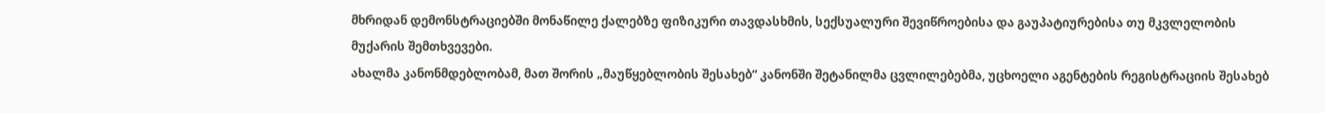მხრიდან დემონსტრაციებში მონაწილე ქალებზე ფიზიკური თავდასხმის, სექსუალური შევიწროებისა და გაუპატიურებისა თუ მკვლელობის მუქარის შემთხვევები.
ახალმა კანონმდებლობამ, მათ შორის „მაუწყებლობის შესახებ“ კანონში შეტანილმა ცვლილებებმა, უცხოელი აგენტების რეგისტრაციის შესახებ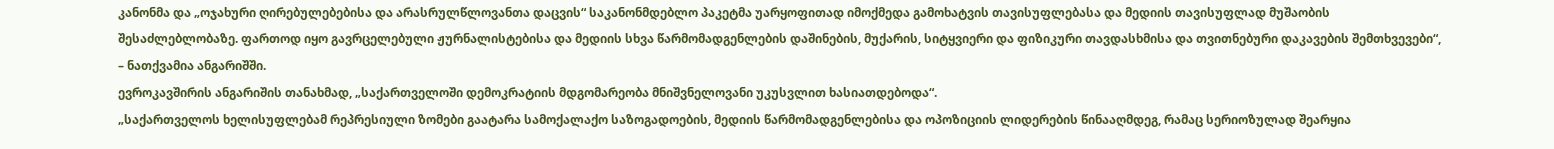კანონმა და „ოჯახური ღირებულებებისა და არასრულწლოვანთა დაცვის“ საკანონმდებლო პაკეტმა უარყოფითად იმოქმედა გამოხატვის თავისუფლებასა და მედიის თავისუფლად მუშაობის შესაძლებლობაზე. ფართოდ იყო გავრცელებული ჟურნალისტებისა და მედიის სხვა წარმომადგენლების დაშინების, მუქარის, სიტყვიერი და ფიზიკური თავდასხმისა და თვითნებური დაკავების შემთხვევები“, – ნათქვამია ანგარიშში.
ევროკავშირის ანგარიშის თანახმად, „საქართველოში დემოკრატიის მდგომარეობა მნიშვნელოვანი უკუსვლით ხასიათდებოდა“.
„საქართველოს ხელისუფლებამ რეპრესიული ზომები გაატარა სამოქალაქო საზოგადოების, მედიის წარმომადგენლებისა და ოპოზიციის ლიდერების წინააღმდეგ, რამაც სერიოზულად შეარყია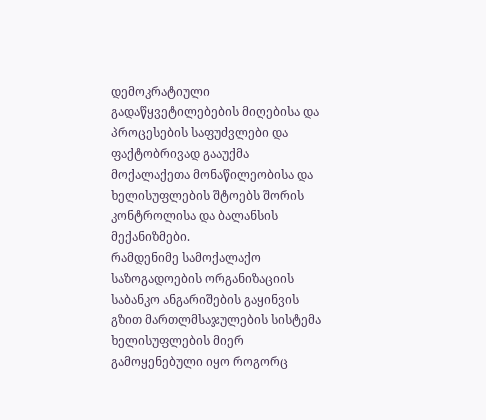დემოკრატიული გადაწყვეტილებების მიღებისა და პროცესების საფუძვლები და ფაქტობრივად გააუქმა მოქალაქეთა მონაწილეობისა და ხელისუფლების შტოებს შორის კონტროლისა და ბალანსის მექანიზმები.
რამდენიმე სამოქალაქო საზოგადოების ორგანიზაციის საბანკო ანგარიშების გაყინვის გზით მართლმსაჯულების სისტემა ხელისუფლების მიერ გამოყენებული იყო როგორც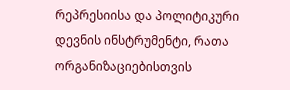რეპრესიისა და პოლიტიკური დევნის ინსტრუმენტი, რათა ორგანიზაციებისთვის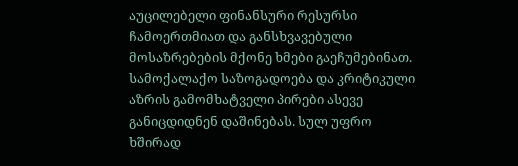აუცილებელი ფინანსური რესურსი ჩამოერთმიათ და განსხვავებული მოსაზრებების მქონე ხმები გაეჩუმებინათ. სამოქალაქო საზოგადოება და კრიტიკული აზრის გამომხატველი პირები ასევე განიცდიდნენ დაშინებას. სულ უფრო ხშირად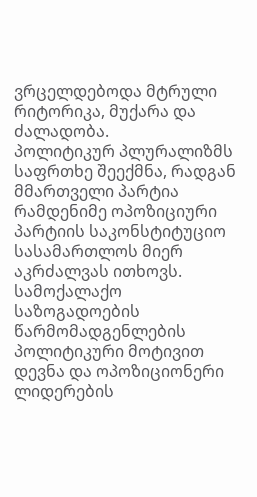ვრცელდებოდა მტრული რიტორიკა, მუქარა და ძალადობა.
პოლიტიკურ პლურალიზმს საფრთხე შეექმნა, რადგან მმართველი პარტია რამდენიმე ოპოზიციური პარტიის საკონსტიტუციო სასამართლოს მიერ აკრძალვას ითხოვს. სამოქალაქო საზოგადოების წარმომადგენლების პოლიტიკური მოტივით დევნა და ოპოზიციონერი ლიდერების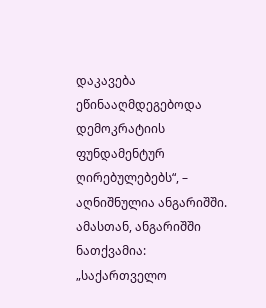დაკავება ეწინააღმდეგებოდა დემოკრატიის ფუნდამენტურ ღირებულებებს“, – აღნიშნულია ანგარიშში.
ამასთან, ანგარიშში ნათქვამია: „საქართველო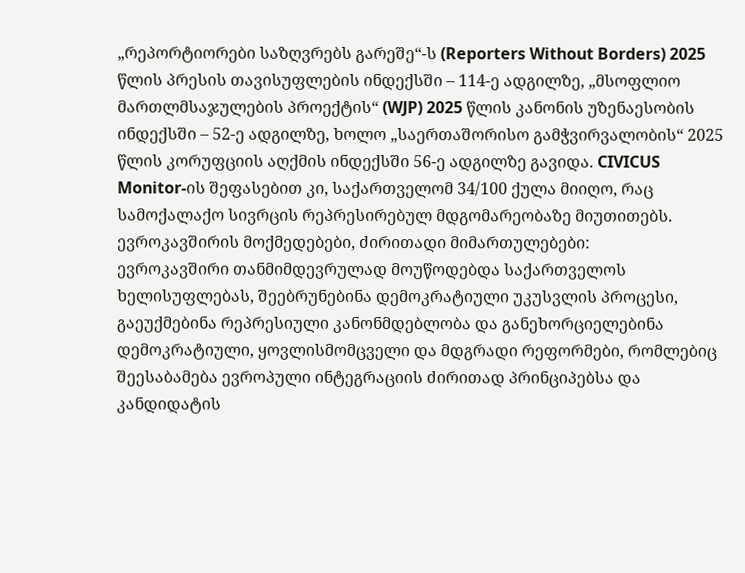„რეპორტიორები საზღვრებს გარეშე“-ს (Reporters Without Borders) 2025 წლის პრესის თავისუფლების ინდექსში – 114-ე ადგილზე, „მსოფლიო მართლმსაჯულების პროექტის“ (WJP) 2025 წლის კანონის უზენაესობის ინდექსში – 52-ე ადგილზე, ხოლო „საერთაშორისო გამჭვირვალობის“ 2025 წლის კორუფციის აღქმის ინდექსში 56-ე ადგილზე გავიდა. CIVICUS Monitor-ის შეფასებით კი, საქართველომ 34/100 ქულა მიიღო, რაც სამოქალაქო სივრცის რეპრესირებულ მდგომარეობაზე მიუთითებს.
ევროკავშირის მოქმედებები, ძირითადი მიმართულებები:
ევროკავშირი თანმიმდევრულად მოუწოდებდა საქართველოს ხელისუფლებას, შეებრუნებინა დემოკრატიული უკუსვლის პროცესი, გაეუქმებინა რეპრესიული კანონმდებლობა და განეხორციელებინა დემოკრატიული, ყოვლისმომცველი და მდგრადი რეფორმები, რომლებიც შეესაბამება ევროპული ინტეგრაციის ძირითად პრინციპებსა და კანდიდატის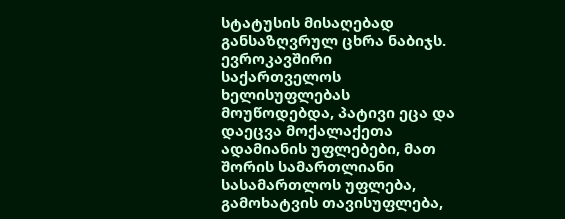სტატუსის მისაღებად განსაზღვრულ ცხრა ნაბიჯს.
ევროკავშირი საქართველოს ხელისუფლებას მოუწოდებდა, პატივი ეცა და დაეცვა მოქალაქეთა ადამიანის უფლებები, მათ შორის სამართლიანი სასამართლოს უფლება, გამოხატვის თავისუფლება,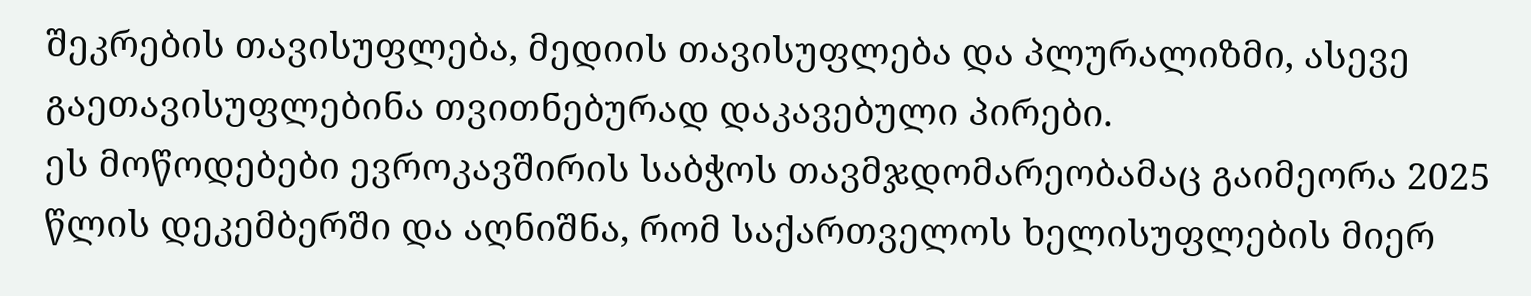შეკრების თავისუფლება, მედიის თავისუფლება და პლურალიზმი, ასევე გაეთავისუფლებინა თვითნებურად დაკავებული პირები.
ეს მოწოდებები ევროკავშირის საბჭოს თავმჯდომარეობამაც გაიმეორა 2025 წლის დეკემბერში და აღნიშნა, რომ საქართველოს ხელისუფლების მიერ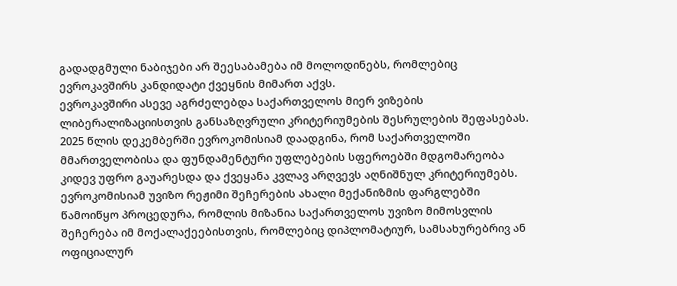გადადგმული ნაბიჯები არ შეესაბამება იმ მოლოდინებს, რომლებიც ევროკავშირს კანდიდატი ქვეყნის მიმართ აქვს.
ევროკავშირი ასევე აგრძელებდა საქართველოს მიერ ვიზების ლიბერალიზაციისთვის განსაზღვრული კრიტერიუმების შესრულების შეფასებას. 2025 წლის დეკემბერში ევროკომისიამ დაადგინა, რომ საქართველოში მმართველობისა და ფუნდამენტური უფლებების სფეროებში მდგომარეობა კიდევ უფრო გაუარესდა და ქვეყანა კვლავ არღვევს აღნიშნულ კრიტერიუმებს.
ევროკომისიამ უვიზო რეჟიმი შეჩერების ახალი მექანიზმის ფარგლებში წამოიწყო პროცედურა, რომლის მიზანია საქართველოს უვიზო მიმოსვლის შეჩერება იმ მოქალაქეებისთვის, რომლებიც დიპლომატიურ, სამსახურებრივ ან ოფიციალურ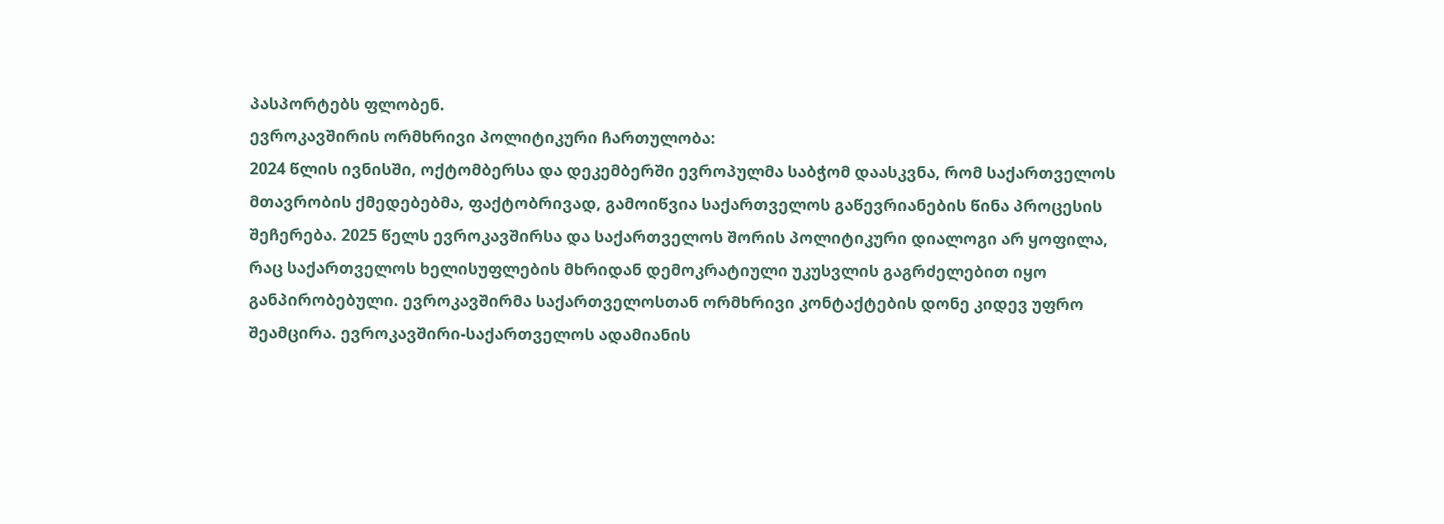პასპორტებს ფლობენ.
ევროკავშირის ორმხრივი პოლიტიკური ჩართულობა:
2024 წლის ივნისში, ოქტომბერსა და დეკემბერში ევროპულმა საბჭომ დაასკვნა, რომ საქართველოს მთავრობის ქმედებებმა, ფაქტობრივად, გამოიწვია საქართველოს გაწევრიანების წინა პროცესის შეჩერება. 2025 წელს ევროკავშირსა და საქართველოს შორის პოლიტიკური დიალოგი არ ყოფილა, რაც საქართველოს ხელისუფლების მხრიდან დემოკრატიული უკუსვლის გაგრძელებით იყო განპირობებული. ევროკავშირმა საქართველოსთან ორმხრივი კონტაქტების დონე კიდევ უფრო შეამცირა. ევროკავშირი-საქართველოს ადამიანის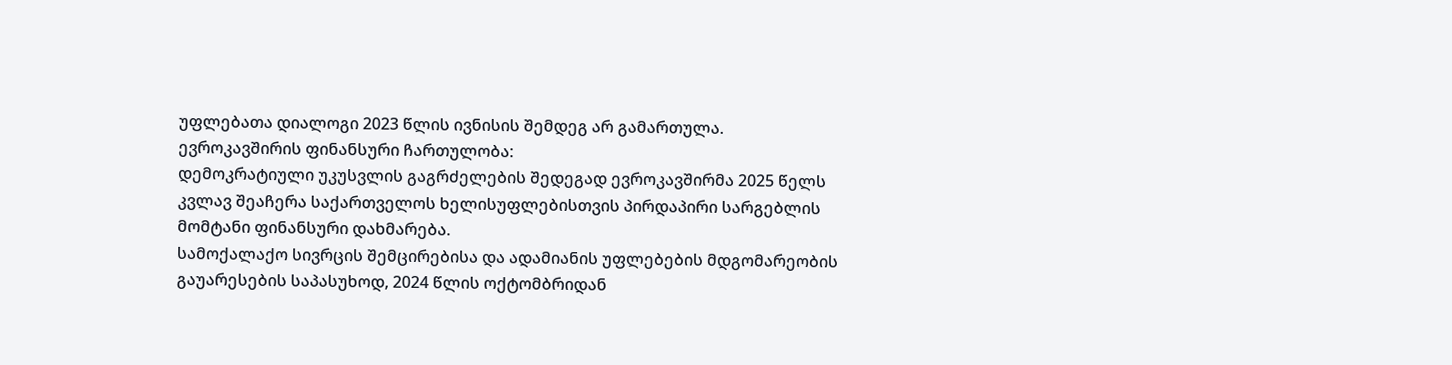უფლებათა დიალოგი 2023 წლის ივნისის შემდეგ არ გამართულა.
ევროკავშირის ფინანსური ჩართულობა:
დემოკრატიული უკუსვლის გაგრძელების შედეგად ევროკავშირმა 2025 წელს კვლავ შეაჩერა საქართველოს ხელისუფლებისთვის პირდაპირი სარგებლის მომტანი ფინანსური დახმარება.
სამოქალაქო სივრცის შემცირებისა და ადამიანის უფლებების მდგომარეობის გაუარესების საპასუხოდ, 2024 წლის ოქტომბრიდან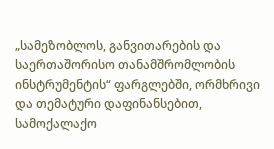„სამეზობლოს, განვითარების და საერთაშორისო თანამშრომლობის ინსტრუმენტის“ ფარგლებში, ორმხრივი და თემატური დაფინანსებით, სამოქალაქო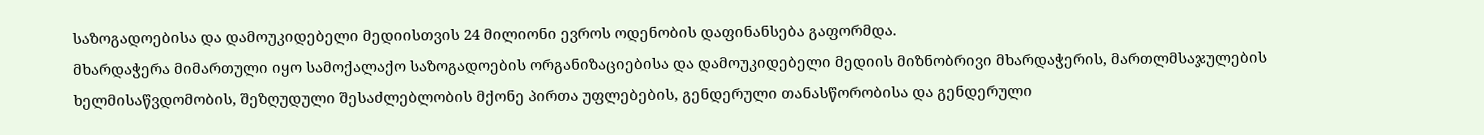საზოგადოებისა და დამოუკიდებელი მედიისთვის 24 მილიონი ევროს ოდენობის დაფინანსება გაფორმდა.
მხარდაჭერა მიმართული იყო სამოქალაქო საზოგადოების ორგანიზაციებისა და დამოუკიდებელი მედიის მიზნობრივი მხარდაჭერის, მართლმსაჯულების ხელმისაწვდომობის, შეზღუდული შესაძლებლობის მქონე პირთა უფლებების, გენდერული თანასწორობისა და გენდერული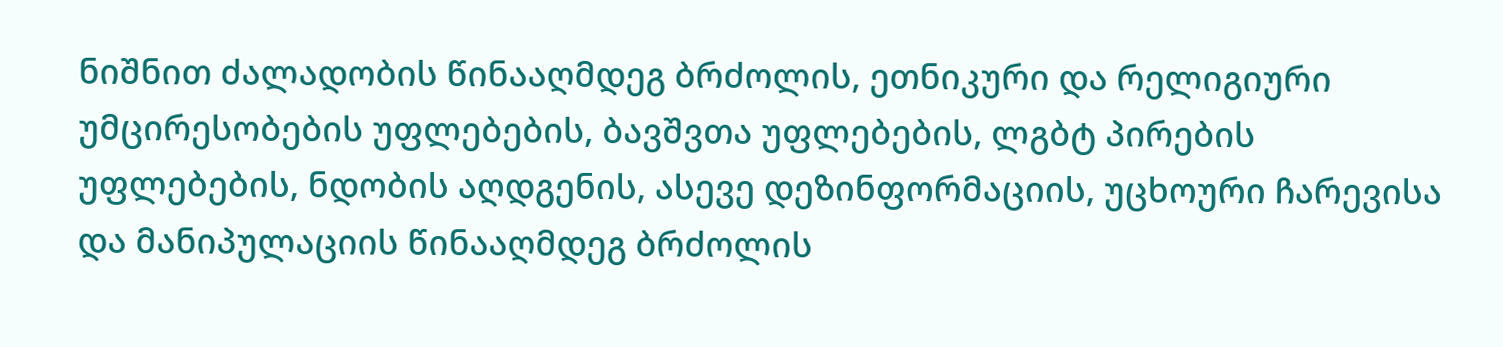ნიშნით ძალადობის წინააღმდეგ ბრძოლის, ეთნიკური და რელიგიური უმცირესობების უფლებების, ბავშვთა უფლებების, ლგბტ პირების უფლებების, ნდობის აღდგენის, ასევე დეზინფორმაციის, უცხოური ჩარევისა და მანიპულაციის წინააღმდეგ ბრძოლის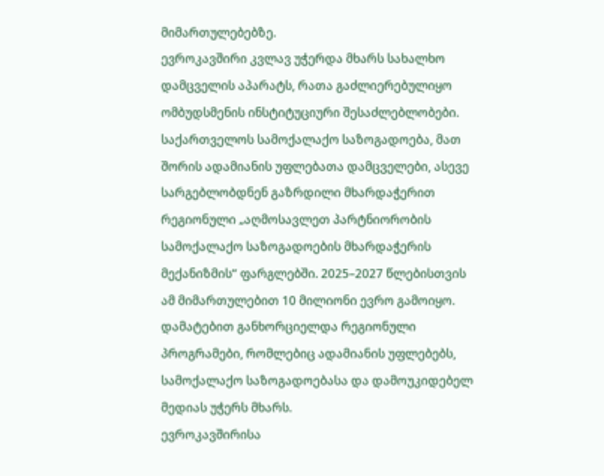მიმართულებებზე.
ევროკავშირი კვლავ უჭერდა მხარს სახალხო დამცველის აპარატს, რათა გაძლიერებულიყო ომბუდსმენის ინსტიტუციური შესაძლებლობები.
საქართველოს სამოქალაქო საზოგადოება, მათ შორის ადამიანის უფლებათა დამცველები, ასევე სარგებლობდნენ გაზრდილი მხარდაჭერით რეგიონული „აღმოსავლეთ პარტნიორობის სამოქალაქო საზოგადოების მხარდაჭერის მექანიზმის“ ფარგლებში. 2025–2027 წლებისთვის ამ მიმართულებით 10 მილიონი ევრო გამოიყო. დამატებით განხორციელდა რეგიონული პროგრამები, რომლებიც ადამიანის უფლებებს, სამოქალაქო საზოგადოებასა და დამოუკიდებელ მედიას უჭერს მხარს.
ევროკავშირისა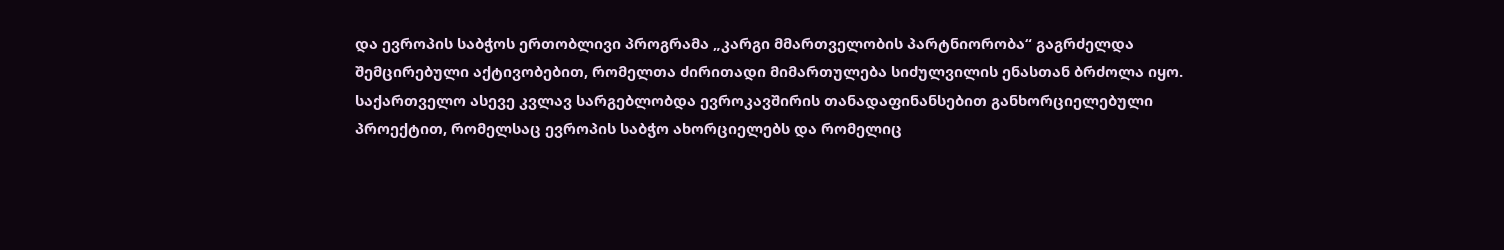და ევროპის საბჭოს ერთობლივი პროგრამა „კარგი მმართველობის პარტნიორობა“ გაგრძელდა შემცირებული აქტივობებით, რომელთა ძირითადი მიმართულება სიძულვილის ენასთან ბრძოლა იყო.
საქართველო ასევე კვლავ სარგებლობდა ევროკავშირის თანადაფინანსებით განხორციელებული პროექტით, რომელსაც ევროპის საბჭო ახორციელებს და რომელიც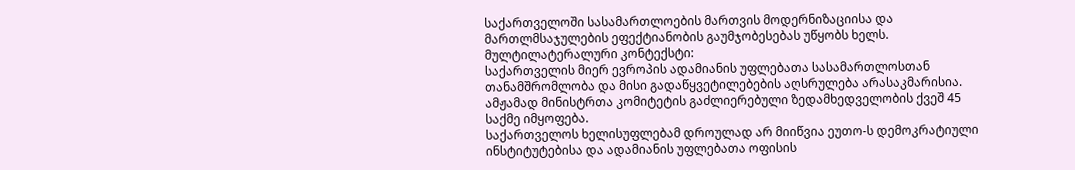საქართველოში სასამართლოების მართვის მოდერნიზაციისა და მართლმსაჯულების ეფექტიანობის გაუმჯობესებას უწყობს ხელს.
მულტილატერალური კონტექსტი:
საქართველის მიერ ევროპის ადამიანის უფლებათა სასამართლოსთან თანამშრომლობა და მისი გადაწყვეტილებების აღსრულება არასაკმარისია. ამჟამად მინისტრთა კომიტეტის გაძლიერებული ზედამხედველობის ქვეშ 45 საქმე იმყოფება.
საქართველოს ხელისუფლებამ დროულად არ მიიწვია ეუთო-ს დემოკრატიული ინსტიტუტებისა და ადამიანის უფლებათა ოფისის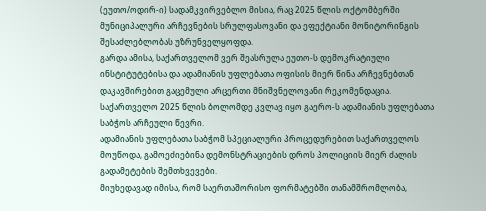(ეუთო/ოდირ-ი) სადამკვირვებლო მისია, რაც 2025 წლის ოქტომბერში მუნიციპალური არჩევნების სრულფასოვანი და ეფექტიანი მონიტორინგის შესაძლებლობას უზრუნველყოფდა.
გარდა ამისა, საქართველომ ვერ შეასრულა ეუთო-ს დემოკრატიული ინსტიტუტებისა და ადამიანის უფლებათა ოფისის მიერ წინა არჩევნებთან დაკავშირებით გაცემული არცერთი მნიშვნელოვანი რეკომენდაცია.
საქართველო 2025 წლის ბოლომდე კვლავ იყო გაერო-ს ადამიანის უფლებათა საბჭოს არჩეული წევრი.
ადამიანის უფლებათა საბჭომ სპეციალური პროცედურებით საქართველოს მოუწოდა, გამოეძიებინა დემონსტრაციების დროს პოლიციის მიერ ძალის გადამეტების შემთხვევები.
მიუხედავად იმისა, რომ საერთაშორისო ფორმატებში თანამშრომლობა,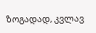ზოგადად, კვლავ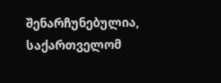შენარჩუნებულია, საქართველომ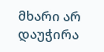მხარი არ დაუჭირა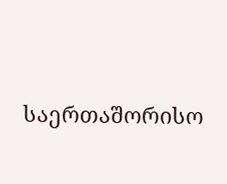საერთაშორისო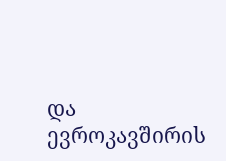და ევროკავშირის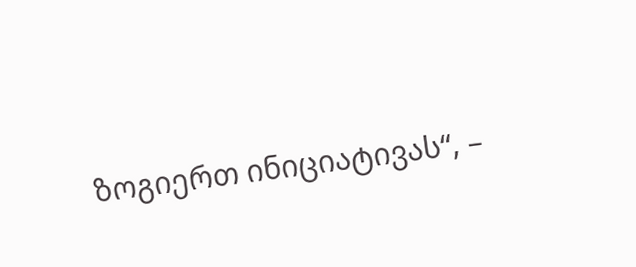ზოგიერთ ინიციატივას“, –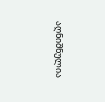აღნიშნულია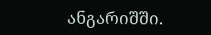ანგარიშში.